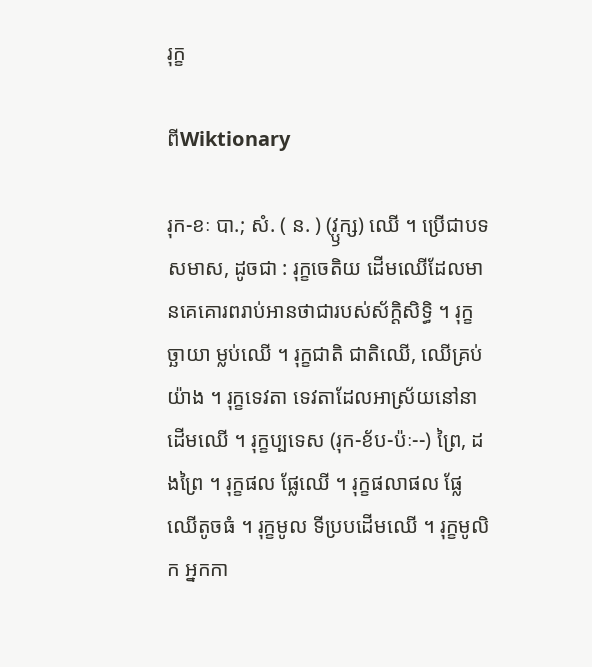រុក្ខ

ពីWiktionary

រុក-ខៈ បា.; សំ. ( ន. ) (វ្ឫក្ស) ឈើ ។ ប្រើជាបទសមាស, ដូចជា : រុក្ខចេតិយ ដើមឈើដែលមានគេគោរពរាប់អានថាជារបស់ស័ក្តិសិទ្ធិ ។ រុក្ខច្ឆាយា ម្លប់ឈើ ។ រុក្ខជាតិ ជាតិឈើ, ឈើគ្រប់យ៉ាង ។ រុក្ខទេវតា ទេវតាដែលអាស្រ័យនៅនាដើមឈើ ។ រុក្ខប្បទេស (រុក-ខ័ប-ប៉ៈ--) ព្រៃ, ដងព្រៃ ។ រុក្ខផល ផ្លែឈើ ។ រុក្ខផលាផល ផ្លែឈើតូចធំ ។ រុក្ខមូល ទីប្របដើមឈើ ។ រុក្ខមូលិក អ្នកកា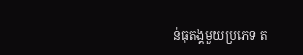ន់ធុតង្គមួយប្រភេទ ត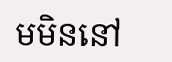មមិននៅ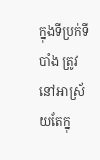ក្នុងទីប្រក់ទីបាំង ត្រូវនៅអាស្រ័យតែក្នុ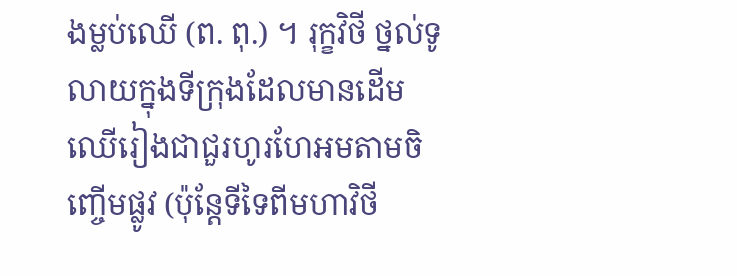ងម្លប់ឈើ (ព. ពុ.) ។ រុក្ខវិថី ថ្នល់ទូលាយក្នុងទីក្រុងដែលមានដើមឈើរៀងជាជួរហូរហែអមតាមចិញ្ចើមផ្លូវ (ប៉ុន្តែទីទៃពីមហាវិថី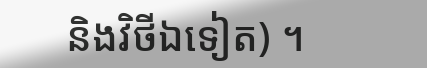និងវិថីឯទៀត) ។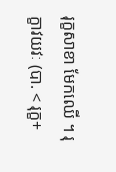រុក្ខសាខា មែកឈើ ។ រុក្ខាវយវៈ (បា. < រុក្ខ+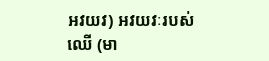អវយវ) អវយវៈរបស់ឈើ (មា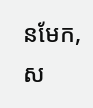នមែក, ស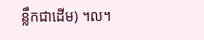ន្លឹកជាដើម) ។ល។